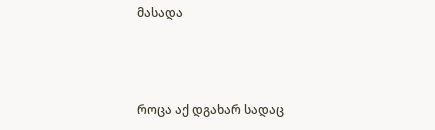მასადა



როცა აქ დგახარ სადაც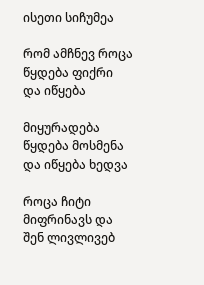ისეთი სიჩუმეა

რომ ამჩნევ როცა წყდება ფიქრი და იწყება

მიყურადება წყდება მოსმენა და იწყება ხედვა

როცა ჩიტი მიფრინავს და შენ ლივლივებ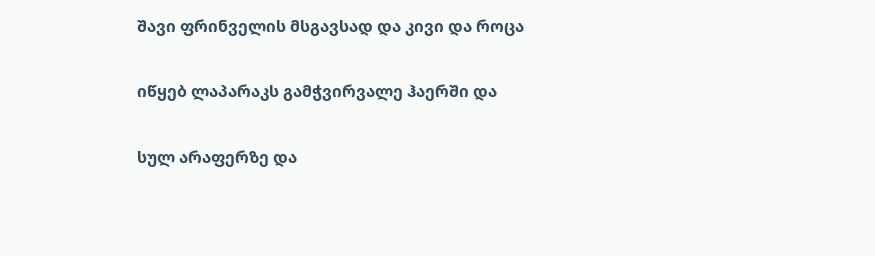შავი ფრინველის მსგავსად და კივი და როცა

იწყებ ლაპარაკს გამჭვირვალე ჰაერში და

სულ არაფერზე და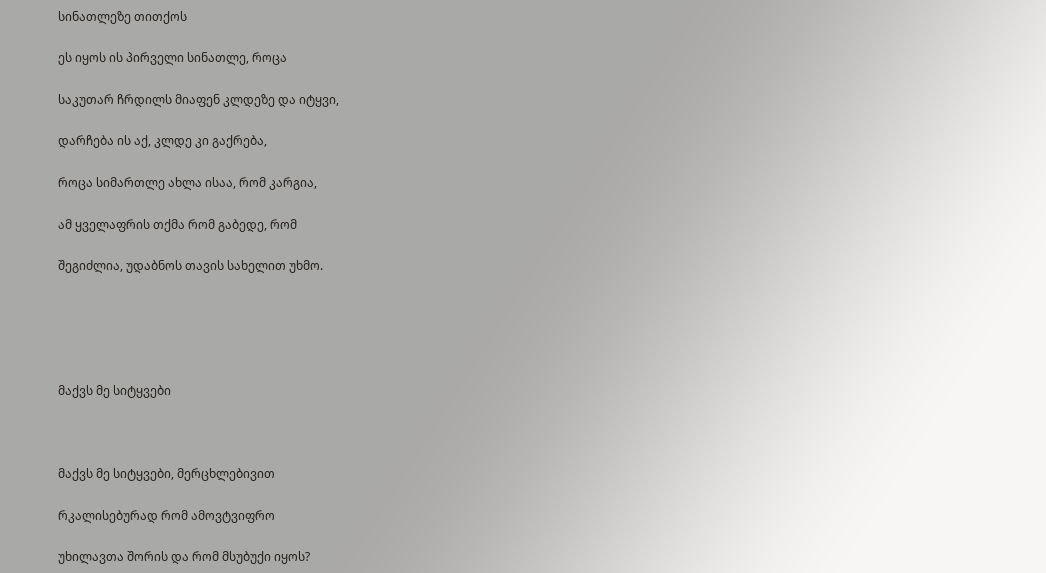სინათლეზე თითქოს

ეს იყოს ის პირველი სინათლე, როცა

საკუთარ ჩრდილს მიაფენ კლდეზე და იტყვი,

დარჩება ის აქ, კლდე კი გაქრება,

როცა სიმართლე ახლა ისაა, რომ კარგია,

ამ ყველაფრის თქმა რომ გაბედე, რომ

შეგიძლია, უდაბნოს თავის სახელით უხმო.





მაქვს მე სიტყვები



მაქვს მე სიტყვები, მერცხლებივით

რკალისებურად რომ ამოვტვიფრო

უხილავთა შორის და რომ მსუბუქი იყოს?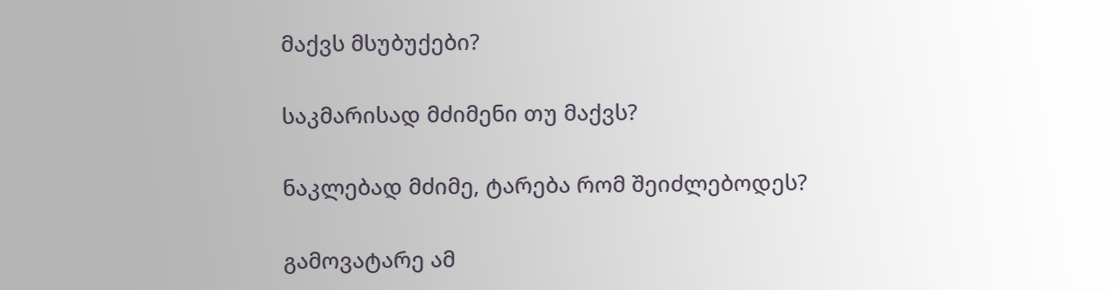მაქვს მსუბუქები?

საკმარისად მძიმენი თუ მაქვს?

ნაკლებად მძიმე, ტარება რომ შეიძლებოდეს?

გამოვატარე ამ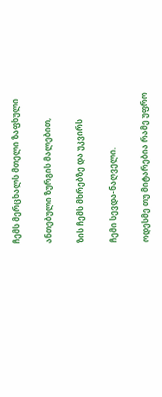ჩემს მერცხალს მთელი ზაფხული

ანთებული ზურგის მალებით,

ზის ჩემს მხრებზე და უკვირს

ჩემი სევდა-ნაღველი.

ოდესმე თუ მიტარებია რამე უფრო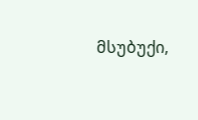მსუბუქი,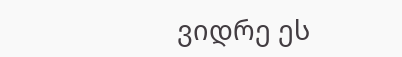ვიდრე ეს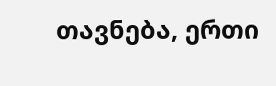თავნება, ერთი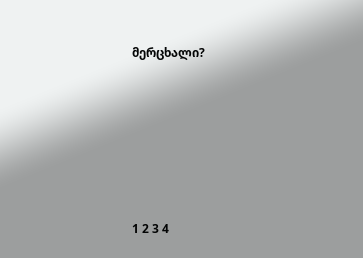მერცხალი?







1 2 3 4